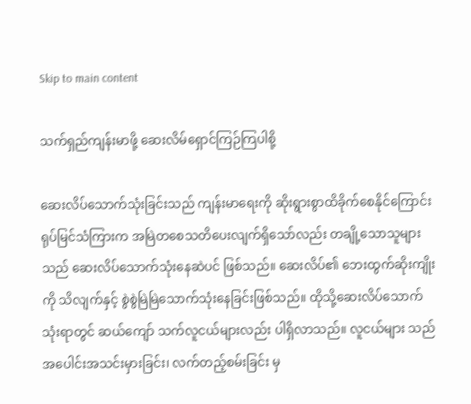Skip to main content

သက်ရှည်ကျန်းမာဖို့ ဆေးလိမ်ရှောင်ကြဉ်ကြပါစို့

ဆေးလိပ်သောက်သုံးခြင်းသည် ကျန်းမာရေးကို ဆိုးရွားစွာထိခိုက်စေနိုင်ကြောင်း ရုပ်မြင်သံကြားက အမြဲတစေသတိပေးလျက်ရှိသော်လည်း တချို့သောသူများသည် ဆေးလိပ်သောက်သုံးနေဆဲပင် ဖြစ်သည်။ ဆေးလိပ်၏ ဘေးထွက်ဆိုးကျိုးကို သိလျက်နှင့် စွဲစွဲမြဲမြဲသောက်သုံးနေခြင်းဖြစ်သည်။ ထိုသို့ဆေးလိပ်သောက်သုံးရာတွင် ဆယ်ကျော် သက်လူငယ်များလည်း ပါရှိလာသည်။ လူငယ်များ သည် အပေါင်းအသင်းမှားခြင်း၊ လက်တည့်စမ်းခြင်း မှ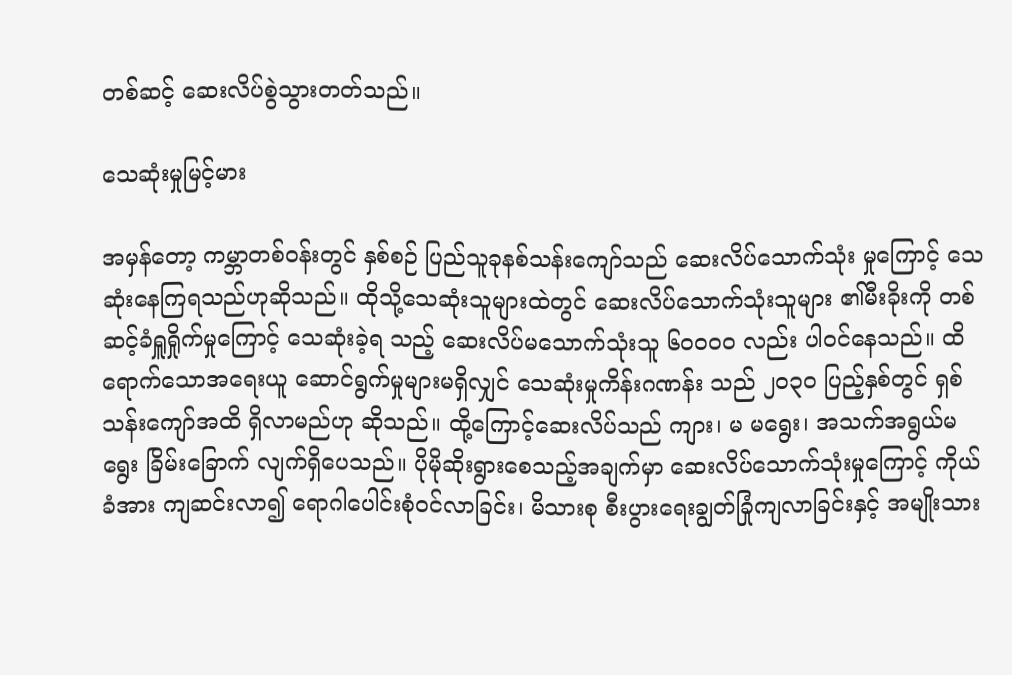တစ်ဆင့် ဆေးလိပ်စွဲသွားတတ်သည်။

သေဆုံးမှုမြင့်မား

အမှန်တော့ ကမ္ဘာတစ်ဝန်းတွင် နှစ်စဉ် ပြည်သူခုနစ်သန်းကျော်သည် ဆေးလိပ်သောက်သုံး မှုကြောင့် သေဆုံးနေကြရသည်ဟုဆိုသည်။ ထိုသို့သေဆုံးသူများထဲတွင် ဆေးလိပ်သောက်သုံးသူများ ၏မီးခိုးကို တစ်ဆင့်ခံရှူရှိုက်မှုကြောင့် သေဆုံးခဲ့ရ သည့် ဆေးလိပ်မသောက်သုံးသူ ၆၀၀၀၀ လည်း ပါဝင်နေသည်။ ထိရောက်သောအရေးယူ ဆောင်ရွက်မှုများမရှိလျှင် သေဆုံးမှုကိန်းဂဏန်း သည် ၂၀၃၀ ပြည့်နှစ်တွင် ရှစ်သန်းကျော်အထိ ရှိလာမည်ဟု ဆိုသည်။ ထို့ကြောင့်ဆေးလိပ်သည် ကျား၊ မ မရွေး၊ အသက်အရွယ်မရွေး ခြိမ်းခြောက် လျက်ရှိပေသည်။ ပိုမိုဆိုးရွားစေသည့်အချက်မှာ ဆေးလိပ်သောက်သုံးမှုကြောင့် ကိုယ်ခံအား ကျဆင်းလာ၍ ရောဂါပေါင်းစုံဝင်လာခြင်း၊ မိသားစု စီးပွားရေးချွတ်ခြုံကျလာခြင်းနှင့် အမျိုးသား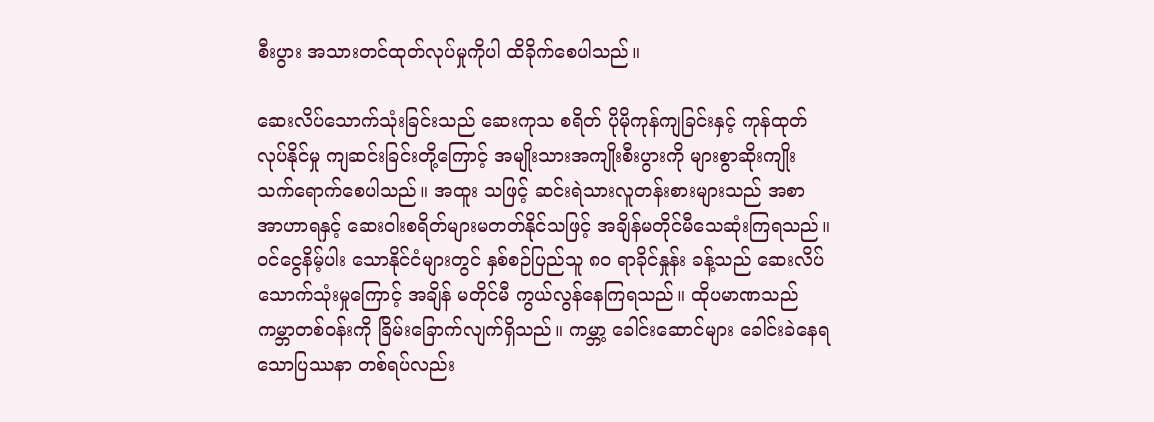စီးပွား အသားတင်ထုတ်လုပ်မှုကိုပါ ထိခိုက်စေပါသည်။

ဆေးလိပ်သောက်သုံးခြင်းသည် ဆေးကုသ စရိတ် ပိုမိုကုန်ကျခြင်းနှင့် ကုန်ထုတ်လုပ်နိုင်မှု ကျဆင်းခြင်းတို့ကြောင့် အမျိုးသားအကျိုးစီးပွားကို များစွာဆိုးကျိုးသက်ရောက်စေပါသည်။ အထူး သဖြင့် ဆင်းရဲသားလူတန်းစားများသည် အစာ အာဟာရနှင့် ဆေးဝါးစရိတ်များမတတ်နိုင်သဖြင့် အချိန်မတိုင်မီသေဆုံးကြရသည်။ ဝင်ငွေနိမ့်ပါး သောနိုင်ငံများတွင် နှစ်စဉ်ပြည်သူ ၈၀ ရာခိုင်နှုန်း ခန့်သည် ဆေးလိပ်သောက်သုံးမှုကြောင့် အချိန် မတိုင်မီ ကွယ်လွန်နေကြရသည်။ ထိုပမာဏသည် ကမ္ဘာတစ်ဝန်းကို ခြိမ်းခြောက်လျက်ရှိသည်။ ကမ္ဘာ့ ခေါင်းဆောင်များ ခေါင်းခဲနေရသောပြဿနာ တစ်ရပ်လည်း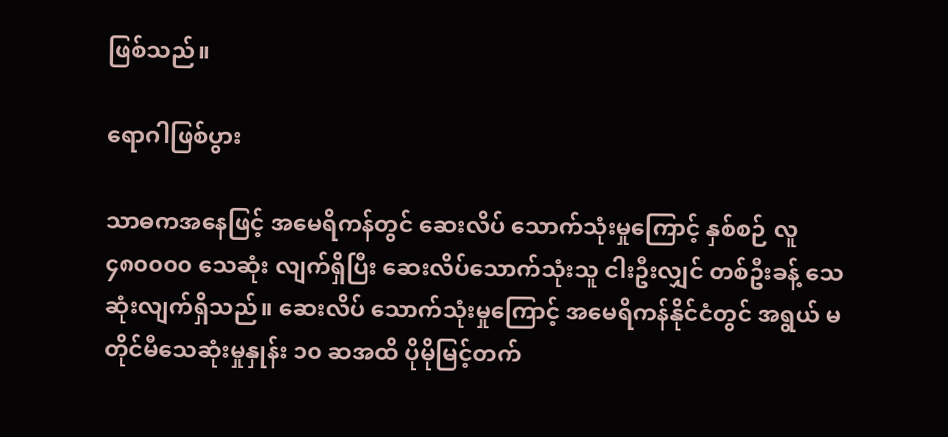ဖြစ်သည်။

ရောဂါဖြစ်ပွား

သာဓကအနေဖြင့် အမေရိကန်တွင် ဆေးလိပ် သောက်သုံးမှုကြောင့် နှစ်စဉ် လူ ၄၈၀၀၀၀ သေဆုံး လျက်ရှိပြီး ဆေးလိပ်သောက်သုံးသူ ငါးဦးလျှင် တစ်ဦးခန့် သေဆုံးလျက်ရှိသည်။ ဆေးလိပ် သောက်သုံးမှုကြောင့် အမေရိကန်နိုင်ငံတွင် အရွယ် မတိုင်မီသေဆုံးမှုနှုန်း ၁၀ ဆအထိ ပိုမိုမြင့်တက်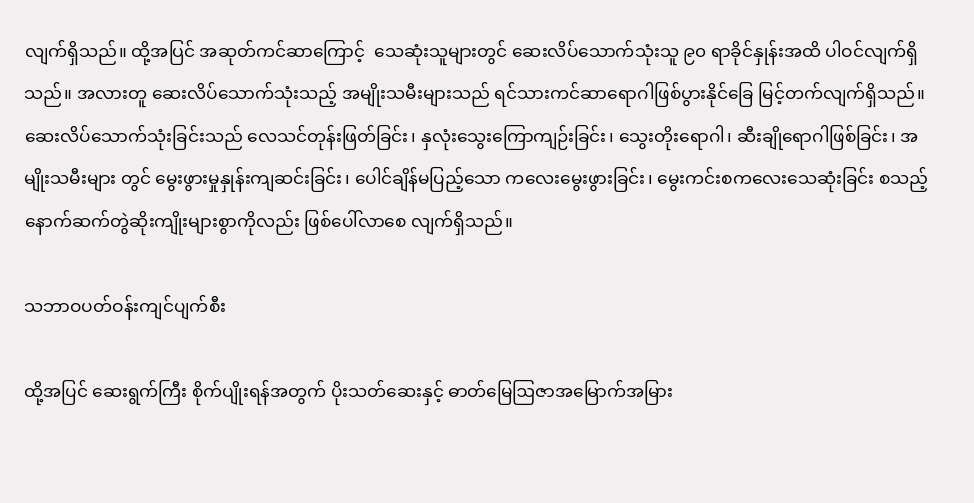လျက်ရှိသည်။ ထို့အပြင် အဆုတ်ကင်ဆာကြောင့်  သေဆုံးသူများတွင် ဆေးလိပ်သောက်သုံးသူ ၉၀ ရာခိုင်နှုန်းအထိ ပါဝင်လျက်ရှိသည်။ အလားတူ ဆေးလိပ်သောက်သုံးသည့် အမျိုးသမီးများသည် ရင်သားကင်ဆာရောဂါဖြစ်ပွားနိုင်ခြေ မြင့်တက်လျက်ရှိသည်။ ဆေးလိပ်သောက်သုံးခြင်းသည် လေသင်တုန်းဖြတ်ခြင်း၊ နှလုံးသွေးကြောကျဉ်းခြင်း၊ သွေးတိုးရောဂါ၊ ဆီးချိုရောဂါဖြစ်ခြင်း၊ အမျိုးသမီးများ တွင် မွေးဖွားမှုနှုန်းကျဆင်းခြင်း၊ ပေါင်ချိန်မပြည့်သော ကလေးမွေးဖွားခြင်း၊ မွေးကင်းစကလေးသေဆုံးခြင်း စသည့်နောက်ဆက်တွဲဆိုးကျိုးများစွာကိုလည်း ဖြစ်ပေါ်လာစေ လျက်ရှိသည်။

သဘာဝပတ်ဝန်းကျင်ပျက်စီး

ထို့အပြင် ဆေးရွက်ကြီး စိုက်ပျိုးရန်အတွက် ပိုးသတ်ဆေးနှင့် ဓာတ်မြေဩဇာအမြောက်အမြား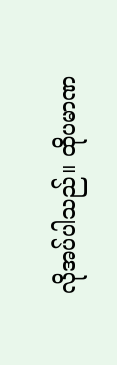လိုအပ်ပါသည်။ ထိုပမာဏ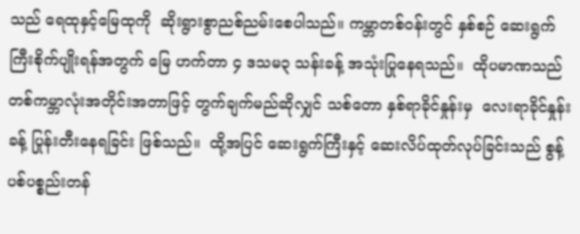သည် ရေထုနှင့်မြေထုကို  ဆိုးရွားစွာညစ်ညမ်းစေပါသည်။ ကမ္ဘာတစ်ဝန်းတွင် နှစ်စဉ် ဆေးရွက်ကြီးစိုက်ပျိုးရန်အတွက် မြေ ဟက်တာ ၄ ဒသမ၃ သန်းခန့် အသုံးပြုနေရသည်။  ထိုပမာဏသည် တစ်ကမ္ဘာလုံးအတိုင်းအတာဖြင့် တွက်ချက်မည်ဆိုလျှင် သစ်တော နှစ်ရာခိုင်နှုန်းမှ  လေးရာခိုင်နှုန်းခန့် ပြုန်းတီးနေရခြင်း ဖြစ်သည်။  ထို့အပြင် ဆေးရွက်ကြီးနှင့် ဆေးလိပ်ထုတ်လုပ်ခြင်းသည် စွန့်ပစ်ပစ္စည်းတန်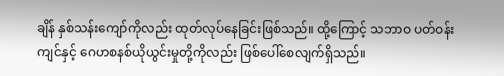ချိန် နှစ်သန်းကျော်ကိုလည်း ထုတ်လုပ်နေခြင်းဖြစ်သည်။ ထို့ကြောင့် သဘာဝ ပတ်ဝန်းကျင်နှင့် ဂေဟစနစ်ယိုယွင်းမှုတို့ကိုလည်း ဖြစ်ပေါ်စေလျက်ရှိသည်။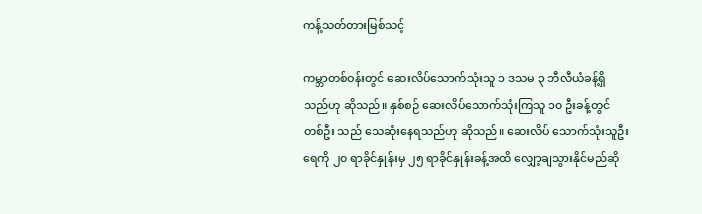ကန့်သတ်တားမြစ်သင့်

ကမ္ဘာတစ်ဝန်းတွင် ဆေးလိပ်သောက်သုံးသူ ၁ ဒသမ ၃ ဘီလီယံခန့်ရှိသည်ဟု ဆိုသည်။ နှစ်စဉ် ဆေးလိပ်သောက်သုံးကြသူ ၁၀ ဦးခန့်တွင် တစ်ဦး သည် သေဆုံးနေရသည်ဟု ဆိုသည်။ ဆေးလိပ် သောက်သုံးသူဦးရေကို ၂၀ ရာခိုင်နှုန်းမှ ၂၅ ရာခိုင်နှုန်းခန့်အထိ လျှော့ချသွားနိုင်မည်ဆို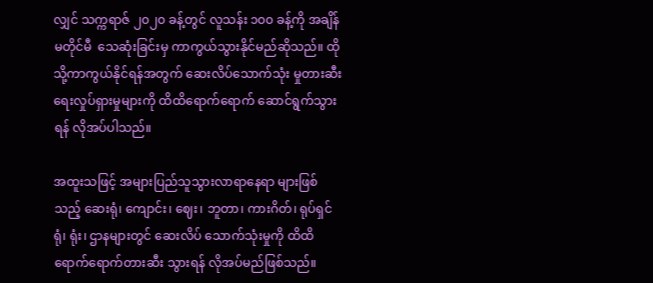လျှင် သက္ကရာဇ် ၂၀၂၀ ခန့်တွင် လူသန်း ၁၀၀ ခန့်ကို အချိန်မတိုင်မီ  သေဆုံးခြင်းမှ ကာကွယ်သွားနိုင်မည်ဆိုသည်။ ထိုသို့ကာကွယ်နိုင်ရန်အတွက် ဆေးလိပ်သောက်သုံး မှုတားဆီးရေးလှုပ်ရှားမှုများကို ထိထိရောက်ရောက် ဆောင်ရွက်သွားရန် လိုအပ်ပါသည်။

အထူးသဖြင့် အများပြည်သူသွားလာရာနေရာ များဖြစ်သည့် ဆေးရုံ၊ ကျောင်း၊ ဈေး၊ ဘူတာ၊ ကားဂိတ်၊ ရုပ်ရှင်ရုံ၊ ရုံး၊ ဌာနများတွင် ဆေးလိပ် သောက်သုံးမှုကို ထိထိရောက်ရောက်တားဆီး သွားရန် လိုအပ်မည်ဖြစ်သည်။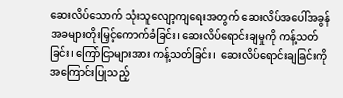ဆေးလိပ်သောက် သုံးသူလျော့ကျရေးအတွက် ဆေးလိပ်အပေါ်အခွန် အခများတိုးမြှင့်ကောက်ခံခြင်း၊ ဆေးလိပ်ရောင်းချမှုကို ကန့်သတ်ခြင်း၊ ကြော်ငြာများအား ကန့်သတ်ခြင်း၊  ဆေးလိပ်ရောင်းချခြင်းကို အကြောင်းပြုသည့်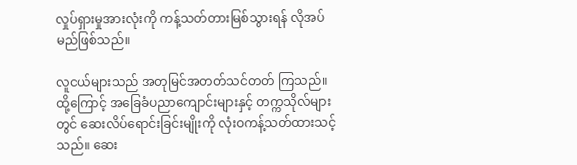လှုပ်ရှားမှုအားလုံးကို ကန့်သတ်တားမြစ်သွားရန် လိုအပ်မည်ဖြစ်သည်။

လူငယ်များသည် အတုမြင်အတတ်သင်တတ် ကြသည်။ ထို့ကြောင့် အခြေခံပညာကျောင်းများနှင့် တက္ကသိုလ်များတွင် ဆေးလိပ်ရောင်းခြင်းမျိုးကို လုံးဝကန့်သတ်ထားသင့်သည်။ ဆေး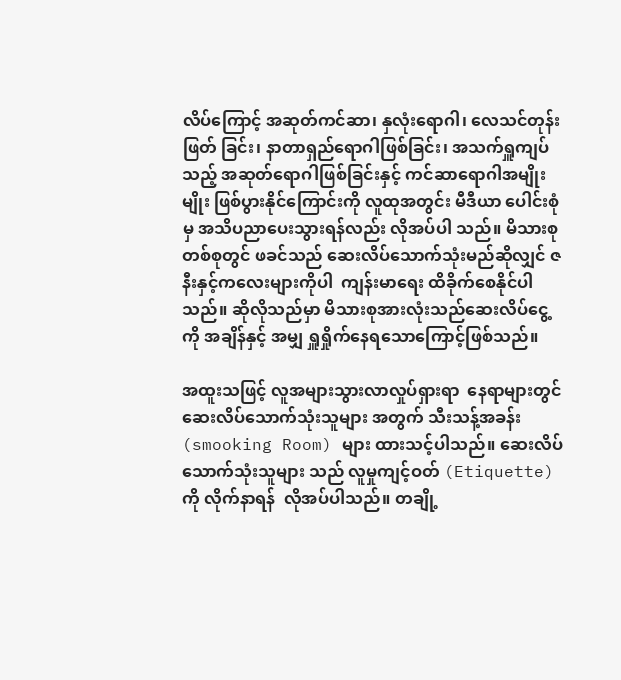လိပ်ကြောင့် အဆုတ်ကင်ဆာ၊ နှလုံးရောဂါ၊ လေသင်တုန်းဖြတ် ခြင်း၊ နာတာရှည်ရောဂါဖြစ်ခြင်း၊ အသက်ရှူကျပ်သည့် အဆုတ်ရောဂါဖြစ်ခြင်းနှင့် ကင်ဆာရောဂါအမျိုးမျိုး ဖြစ်ပွားနိုင်ကြောင်းကို လူထုအတွင်း မီဒီယာ ပေါင်းစုံမှ အသိပညာပေးသွားရန်လည်း လိုအပ်ပါ သည်။ မိသားစုတစ်စုတွင် ဖခင်သည် ဆေးလိပ်သောက်သုံးမည်ဆိုလျှင် ဇနီးနှင့်ကလေးများကိုပါ  ကျန်းမာရေး ထိခိုက်စေနိုင်ပါသည်။ ဆိုလိုသည်မှာ မိသားစုအားလုံးသည်ဆေးလိပ်ငွေ့ကို အချိန်နှင့် အမျှ ရှူရှိုက်နေရသောကြောင့်ဖြစ်သည်။

အထူးသဖြင့် လူအများသွားလာလှုပ်ရှားရာ  နေရာများတွင် ဆေးလိပ်သောက်သုံးသူများ အတွက် သီးသန့်အခန်း (smooking Room) များ ထားသင့်ပါသည်။ ဆေးလိပ်သောက်သုံးသူများ သည် လူမှုကျင့်ဝတ် (Etiquette) ကို လိုက်နာရန်  လိုအပ်ပါသည်။ တချို့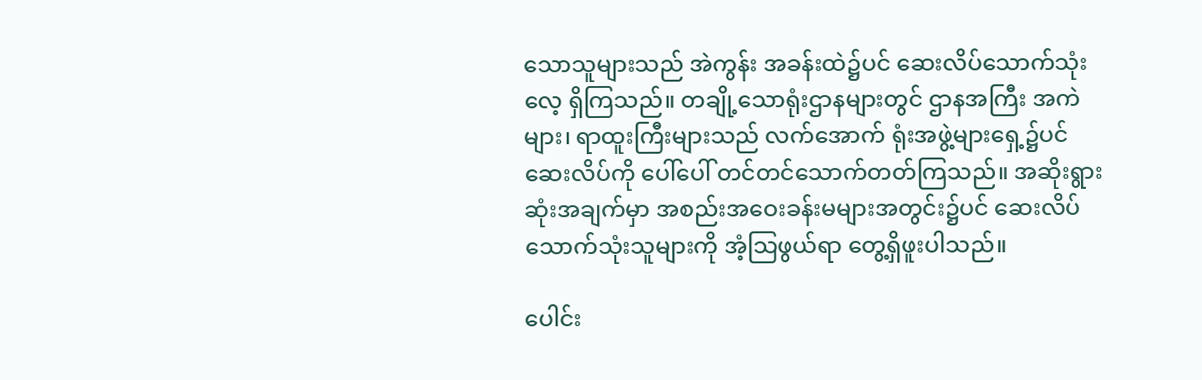သောသူများသည် အဲကွန်း အခန်းထဲ၌ပင် ဆေးလိပ်သောက်သုံးလေ့ ရှိကြသည်။ တချို့သောရုံးဌာနများတွင် ဌာနအကြီး အကဲများ၊ ရာထူးကြီးများသည် လက်အောက် ရုံးအဖွဲ့များရှေ့၌ပင် ဆေးလိပ်ကို ပေါ်ပေါ် တင်တင်သောက်တတ်ကြသည်။ အဆိုးရွားဆုံးအချက်မှာ အစည်းအဝေးခန်းမများအတွင်း၌ပင် ဆေးလိပ်သောက်သုံးသူများကို အံ့သြဖွယ်ရာ တွေ့ရှိဖူးပါသည်။

ပေါင်း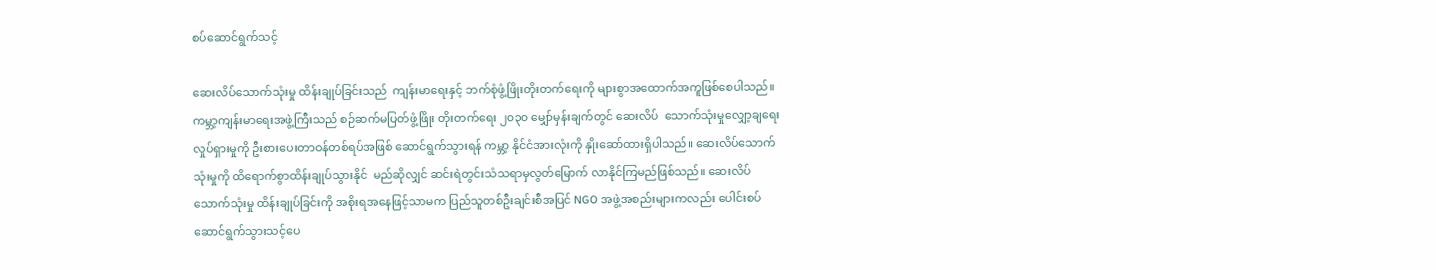စပ်ဆောင်ရွက်သင့်

ဆေးလိပ်သောက်သုံးမှု ထိန်းချုပ်ခြင်းသည်  ကျန်းမာရေးနှင့် ဘက်စုံဖွံ့ဖြိုးတိုးတက်ရေးကို များစွာအထောက်အကူဖြစ်စေပါသည်။ ကမ္ဘာ့ကျန်းမာရေးအဖွဲ့ကြီးသည် စဉ်ဆက်မပြတ်ဖွံ့ဖြိုး တိုးတက်ရေး ၂၀၃၀ မျှော်မှန်းချက်တွင် ဆေးလိပ်  သောက်သုံးမှုလျှော့ချရေးလှုပ်ရှားမှုကို ဦးစားပေးတာဝန်တစ်ရပ်အဖြစ် ဆောင်ရွက်သွားရန် ကမ္ဘာ့ နိုင်ငံအားလုံးကို နှိုးဆော်ထားရှိပါသည်။ ဆေးလိပ်သောက်သုံးမှုကို ထိရောက်စွာထိန်းချုပ်သွားနိုင်  မည်ဆိုလျှင် ဆင်းရဲတွင်းသံသရာမှလွတ်မြောက် လာနိုင်ကြမည်ဖြစ်သည်။ ဆေးလိပ်သောက်သုံးမှု ထိန်းချုပ်ခြင်းကို အစိုးရအနေဖြင့်သာမက ပြည်သူတစ်ဦးချင်းစီအပြင် NGO အဖွဲ့အစည်းများကလည်း ပေါင်းစပ်ဆောင်ရွက်သွားသင့်ပေ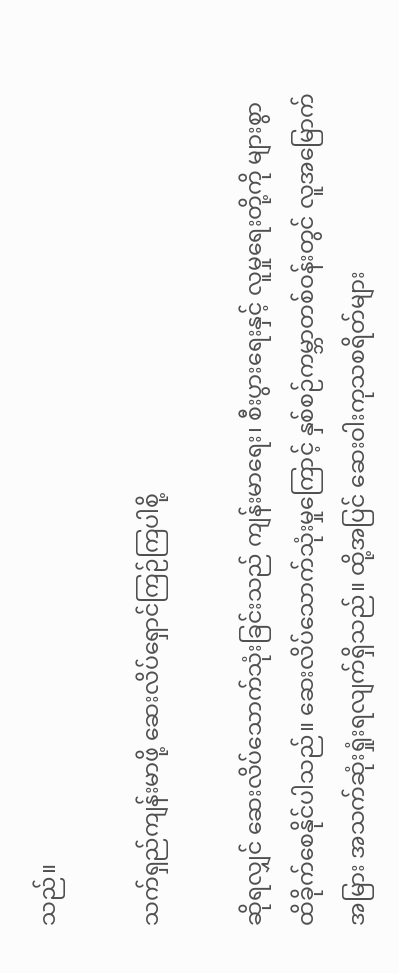သည်။

သက်ရှည်ကျန်းမာဖို့ ဆေးလိပ်ရှောင်ကြဉ်ကြပါစို့

ဆိုရလျှင် ဆေးလိပ်သောက်သုံးခြင်းသည် ကျန်းမာရေး၊ စီးပွားရေးနှင့် လူမှုရေးတို့ကို များစွာ ထိခိုက်စေနိုင်ပါသည်။ ဆေးလိပ်သောက်သုံးမှုကြောင့် နှစ်စဉ်ကမ္ဘာတစ်ဝန်းတွင် လူအမြောက် အမြား အသက်ဆုံးရှုံးရလျက်ရှိသည်။ ထို့အပြင် ဆေးဝါးကုသစရိတ်များ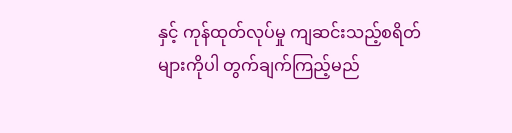နှင့် ကုန်ထုတ်လုပ်မှု ကျဆင်းသည့်စရိတ်များကိုပါ တွက်ချက်ကြည့်မည်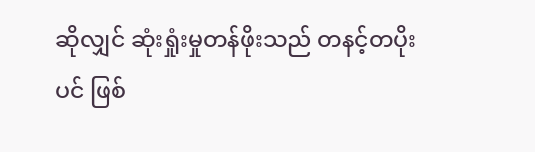ဆိုလျှင် ဆုံးရှုံးမှုတန်ဖိုးသည် တနင့်တပိုးပင် ဖြစ်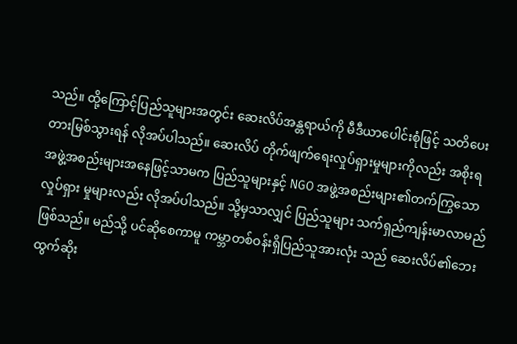သည်။ ထို့ကြောင့်ပြည်သူများအတွင်း ဆေးလိပ်အန္တရာယ်ကို မီဒီယာပေါင်းစုံဖြင့် သတိပေး တားမြစ်သွားရန် လိုအပ်ပါသည်။ ဆေးလိပ် တိုက်ဖျက်ရေးလှုပ်ရှားမှုများကိုလည်း အစိုးရ  အဖွဲ့အစည်းများအနေဖြင့်သာမက ပြည်သူများနှင့် NGO အဖွဲ့အစည်းများ၏တက်ကြွသောလှုပ်ရှား မှုများလည်း လိုအပ်ပါသည်။ သို့မှသာလျှင် ပြည်သူများ သက်ရှည်ကျန်းမာလာမည်ဖြစ်သည်။ မည်သို့ ပင်ဆိုစေကာမူ ကမ္ဘာတစ်ဝန်းရှိပြည်သူအားလုံး သည် ဆေးလိပ်၏ဘေးထွက်ဆိုး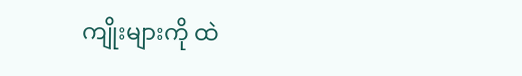ကျိုးများကို ထဲ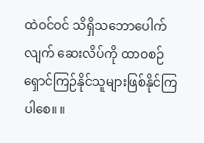ထဲဝင်ဝင် သိရှိသဘောပေါက်လျက် ဆေးလိပ်ကို ထာဝစဉ်ရှောင်ကြဉ်နိုင်သူများဖြစ်နိုင်ကြပါစေ။ ။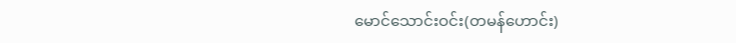မောင်သောင်းဝင်း(တမန်ဟောင်း)